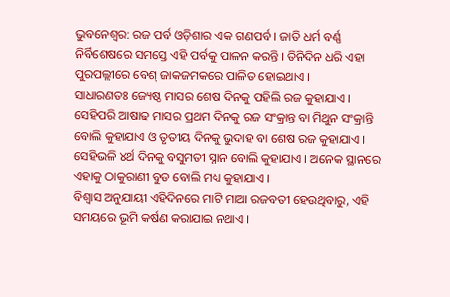ଭୁବନେଶ୍ୱର: ରଜ ପର୍ବ ଓଡ଼ିଶାର ଏକ ଗଣପର୍ବ । ଜାତି ଧର୍ମ ବର୍ଣ୍ଣ ନିର୍ବିଶେଷରେ ସମସ୍ତେ ଏହି ପର୍ବକୁ ପାଳନ କରନ୍ତି । ତିନିଦିନ ଧରି ଏହା ପୁରପଲ୍ଲୀରେ ବେଶ୍ ଜାକଜମକରେ ପାଳିତ ହୋଇଥାଏ ।
ସାଧାରଣତଃ ଜ୍ୟେଷ୍ଠ ମାସର ଶେଷ ଦିନକୁ ପହିଲି ରଜ କୁହାଯାଏ । ସେହିପରି ଆଷାଢ ମାସର ପ୍ରଥମ ଦିନକୁ ରଜ ସଂକ୍ରାନ୍ତ ବା ମିଥୁନ ସଂକ୍ରାନ୍ତି ବୋଲି କୁହାଯାଏ ଓ ତୃତୀୟ ଦିନକୁ ଭୁଦାହ ବା ଶେଷ ରଜ କୁହାଯାଏ । ସେହିଭଳି ୪ର୍ଥ ଦିନକୁ ବସୁମତୀ ସ୍ନାନ ବୋଲି କୁହାଯାଏ । ଅନେକ ସ୍ଥାନରେ ଏହାକୁ ଠାକୁରାଣୀ ବୁଡ ବୋଲି ମଧ୍ୟ କୁହାଯାଏ ।
ବିଶ୍ବାସ ଅନୁଯାୟୀ ଏହିଦିନରେ ମାଟି ମାଆ ରଜବତୀ ହେଉଥିବାରୁ, ଏହି ସମୟରେ ଭୂମି କର୍ଷଣ କରାଯାଇ ନଥାଏ ।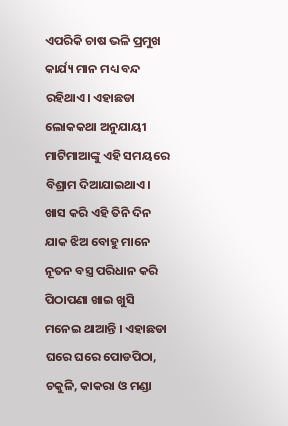ଏପରିକି ଚାଷ ଭଳି ପ୍ରମୁଖ କାର୍ଯ୍ୟ ମାନ ମଧ୍ୟ ବନ୍ଦ ରହିଥାଏ। ଏହାଛଡା ଲୋକକଥା ଅନୁଯାୟୀ ମାଟିମାଆଙ୍କୁ ଏହି ସମୟରେ ବିଶ୍ରାମ ଦିଆଯାଇଥାଏ।
ଖାସ କରି ଏହି ତିନି ଦିନ ଯାକ ଝିଅ ବୋହୁ ମାନେ ନୂତନ ବସ୍ତ୍ର ପରିଧାନ କରି ପିଠାପଣା ଖାଇ ଖୁସି ମନେଇ ଥାଆନ୍ତି । ଏହାଛଡା ଘରେ ଘରେ ପୋଡପିଠା, ଚକୁଳି, କାକରା ଓ ମଣ୍ଡା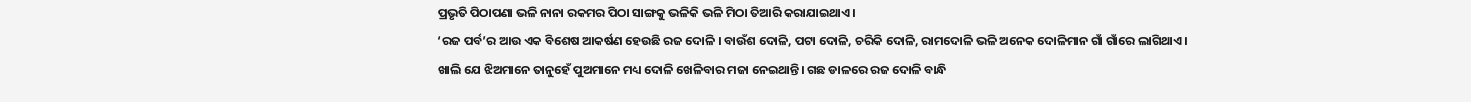ପ୍ରଭୃତି ପିଠାପଣା ଭଳି ନାନା ରକମର ପିଠା ସାଙ୍ଗକୁ ଭଳିକି ଭଳି ମିଠା ତିଆରି କରାଯାଇଥାଏ।
‘ରଜ ପର୍ବ’ର ଆଉ ଏକ ବିଶେଷ ଆକର୍ଷଣ ହେଉଛି ରଜ ଦୋଳି । ବାଉଁଶ ଦୋଳି, ପଟା ଦୋଳି, ଚରିକି ଦୋଳି, ରାମଦୋଳି ଭଳି ଅନେକ ଦୋଳିମାନ ଗାଁ ଗାଁରେ ଲାଗିଥାଏ ।
ଖାଲି ଯେ ଝିଅମାନେ ତାନୁହେଁ ପୁଅମାନେ ମଧ୍ୟ ଦୋଳି ଖେଳିବାର ମଜା ନେଇଥାନ୍ତି। ଗଛ ଡାଳରେ ରଜ ଦୋଳି ବାନ୍ଧି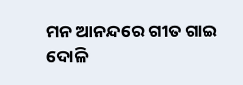ମନ ଆନନ୍ଦରେ ଗୀତ ଗାଇ ଦୋଳି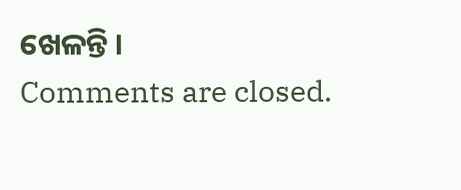ଖେଳନ୍ତି ।
Comments are closed.